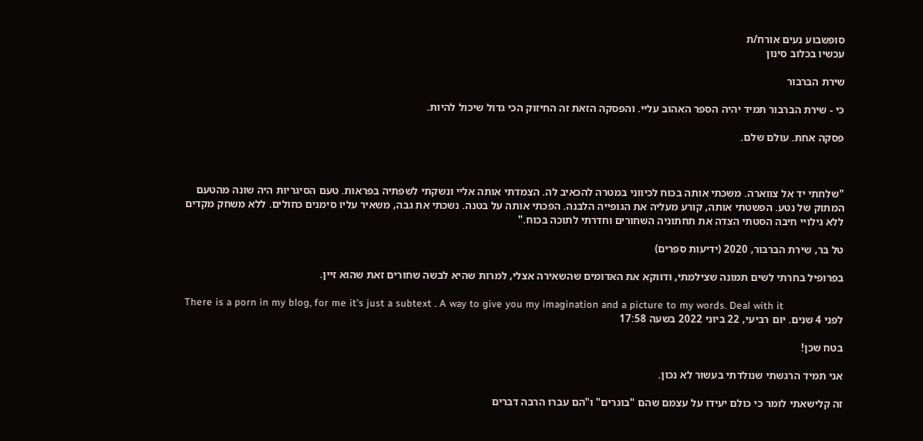סופשבוע נעים אורח/ת
עכשיו בכלוב סינון

שירת הברבור

כי - שירת הברבור תמיד יהיה הספר האהוב עליי. והפסקה הזאת זה החיזוק הכי גדול שיכול להיות.

פסקה אחת. עולם שלם.



"שלחתי יד אל צווארה. משכתי אותה בכוח לכיווני במטרה להכאיב לה. הצמדתי אותה אליי ונשקתי לשפתיה בפראות. טעם הסיגריות היה שונה מהטעם המתוק של נטע. הפשטתי אותה, קורע מעליה את הגופייה הלבנה. הפכתי אותה על בטנה. נשכתי את גבה, משאיר עליו סימנים כחולים. ללא משחק מקדים ללא גילויי חיבה הסטתי הצדה את תחתוניה השחורים וחדרתי לתוכה בכוח."

טל בר, שירת הברבור, 2020 (ידיעות ספרים)

בפרופיל בחרתי לשים תמונה שצילמתי, ודווקא את האדומים שהשאירה אצלי, למרות שהיא לבשה שחורים זאת שהוא זיין.

There is a porn in my blog, for me it's just a subtext . A way to give you my imagination and a picture to my words. Deal with it
לפני 4 שנים. יום רביעי, 22 ביוני 2022 בשעה 17:58

בטח שכן!

אני תמיד הרגשתי שנולדתי בעשור לא נכון.

זה קלישאתי לומר כי כולם יעידו על עצמם שהם "בוגרים" ו"הם עברו הרבה דברים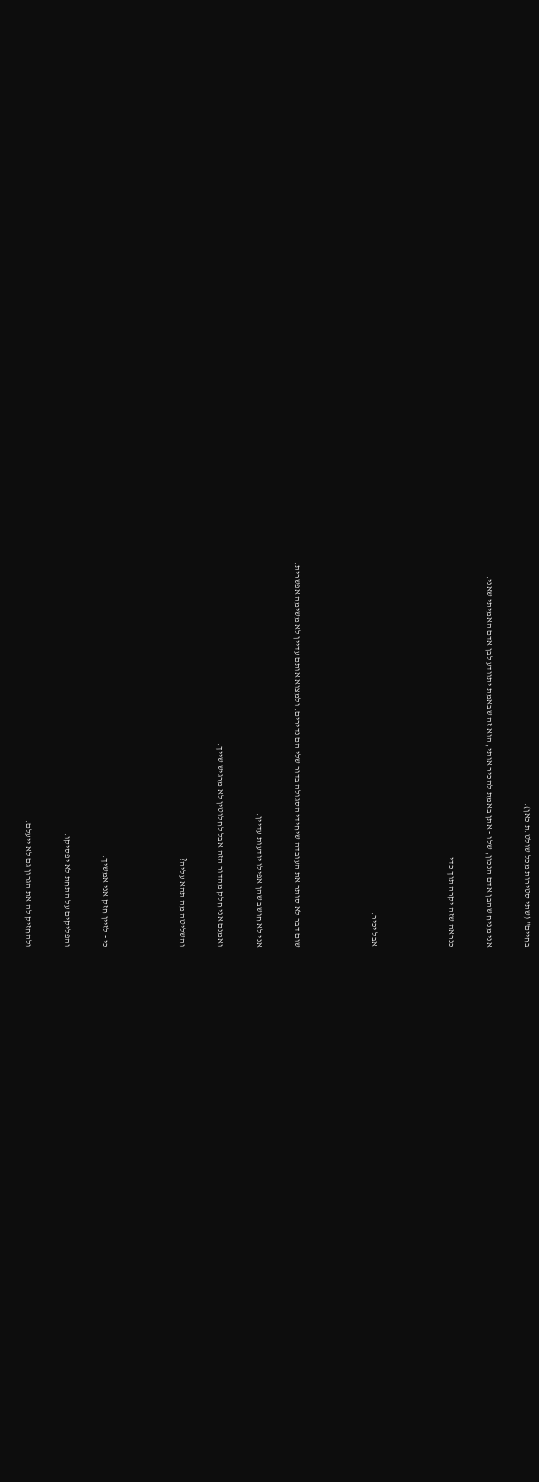בחיים" (שתי סטירות מכל שולט.ת כאן).

אני מניח שהבן אדם הנכון, שלו - אתן באמת להכיר אותי, הוא זה שבאמת יתוודע לבן אדם האמיתי שאני.

כנראה שזה יקרה תוך כדי



אבל יכיר.



שום דבר לא סותר את העובדה שיחידי הסגולה בדור שלי הם נדירים. ולמצוא אותם עדיין לא משימה אפשרית.

אני לא חושב שהן אפילו יודעות עדיין.

ואמנם אני חלק מהדור הזה אבל לחלוטין לא מרגיש שייך.

והשליטה מה תהא עליה?



כי - לזיין חזק אני אמשיך.

והפליקים על התחת לא יפסיקו.

ולהחזיק לה את הגרון גם לא ייעלם.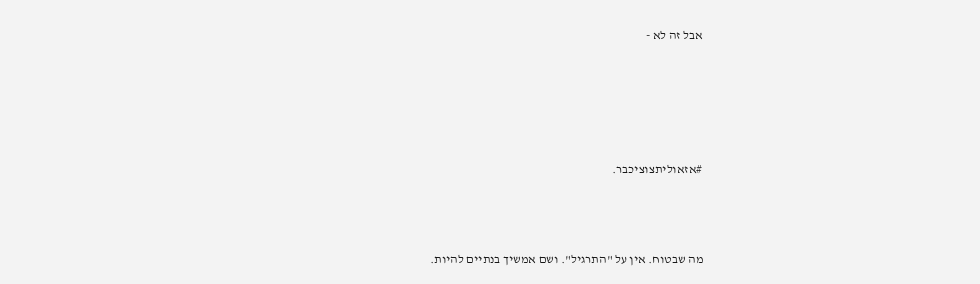אבל זה לא -





#אזאוליתצוציכבר.



מה שבטוח. אין על "התרגיל". ושם אמשיך בנתיים להיות.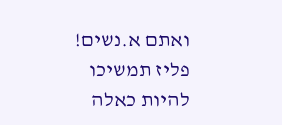ואתם א.נשים! פליז תמשיכו להיות כאלה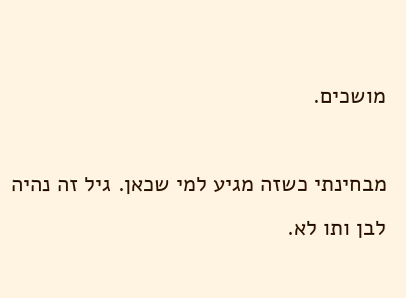מושכים.

מבחינתי כשזה מגיע למי שכאן. גיל זה נהיה לבן ותו לא.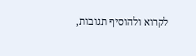לקרוא ולהוסיף תגובות,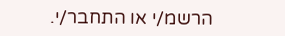הרשמ/י או התחבר/י.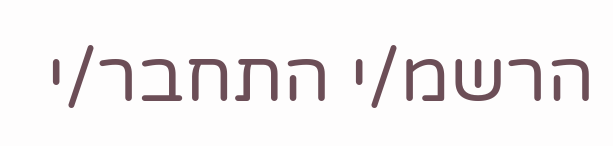הרשמ/י התחבר/י